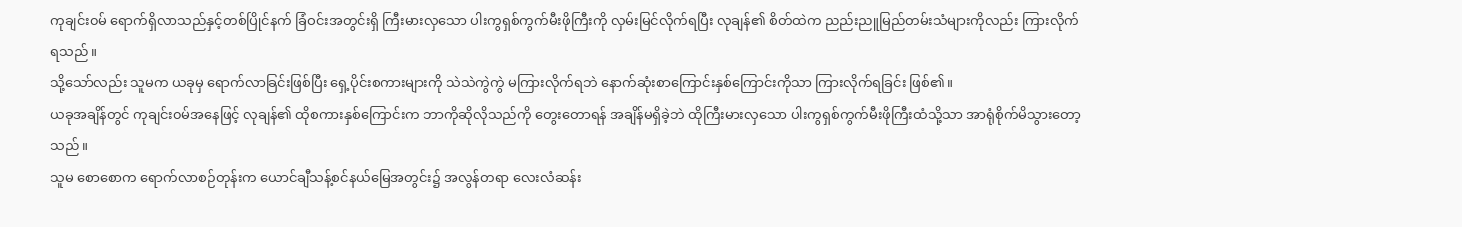ကုချင်း၀မ် ရောက်ရှိလာသည်နှင့်တစ်ပြိုင်နက် ခြံဝင်းအတွင်းရှိ ကြီးမားလှသော ပါးကွရှစ်ကွက်မီးဖိုကြီးကို လှမ်းမြင်လိုက်ရပြီး လုချန်၏ စိတ်ထဲက ညည်းညူမြည်တမ်းသံများကိုလည်း ကြားလိုက်ရသည်။
သို့သော်လည်း သူမက ယခုမှ ရောက်လာခြင်းဖြစ်ပြီး ရှေ့ပိုင်းစကားများကို သဲသဲကွဲကွဲ မကြားလိုက်ရဘဲ နောက်ဆုံးစာကြောင်းနှစ်ကြောင်းကိုသာ ကြားလိုက်ရခြင်း ဖြစ်၏။
ယခုအချိန်တွင် ကုချင်း၀မ်အနေဖြင့် လုချန်၏ ထိုစကားနှစ်ကြောင်းက ဘာကိုဆိုလိုသည်ကို တွေးတောရန် အချိန်မရှိခဲ့ဘဲ ထိုကြီးမားလှသော ပါးကွရှစ်ကွက်မီးဖိုကြီးထံသို့သာ အာရုံစိုက်မိသွားတော့သည်။
သူမ စောစောက ရောက်လာစဉ်တုန်းက ယောင်ချီသန့်စင်နယ်မြေအတွင်း၌ အလွန်တရာ လေးလံဆန်း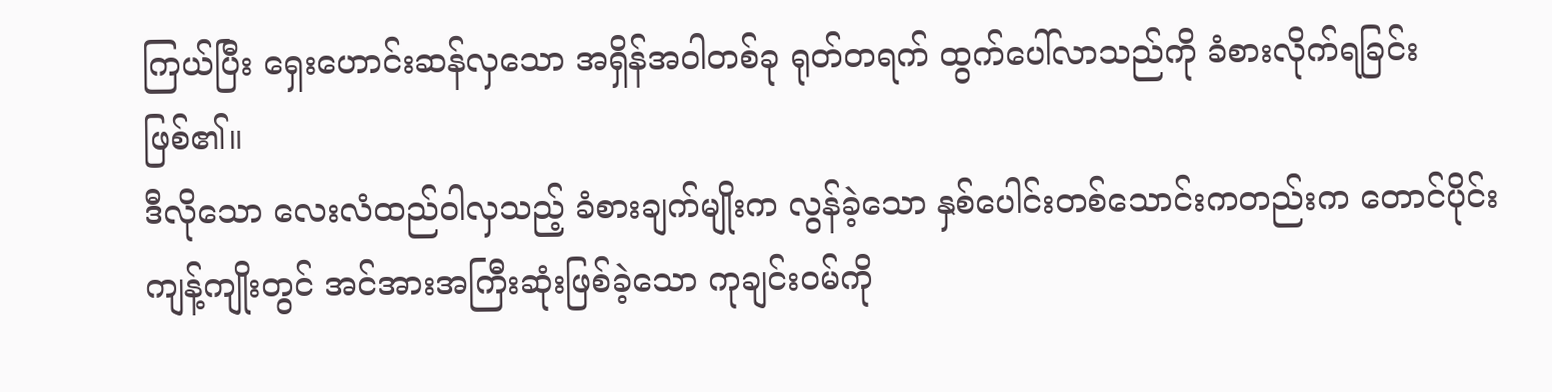ကြယ်ပြီး ရှေးဟောင်းဆန်လှသော အရှိန်အဝါတစ်ခု ရုတ်တရက် ထွက်ပေါ်လာသည်ကို ခံစားလိုက်ရခြင်း ဖြစ်၏။
ဒီလိုသော လေးလံထည်ဝါလှသည့် ခံစားချက်မျိုးက လွန်ခဲ့သော နှစ်ပေါင်းတစ်သောင်းကတည်းက တောင်ပိုင်းကျန့်ကျိုးတွင် အင်အားအကြီးဆုံးဖြစ်ခဲ့သော ကုချင်း၀မ်ကို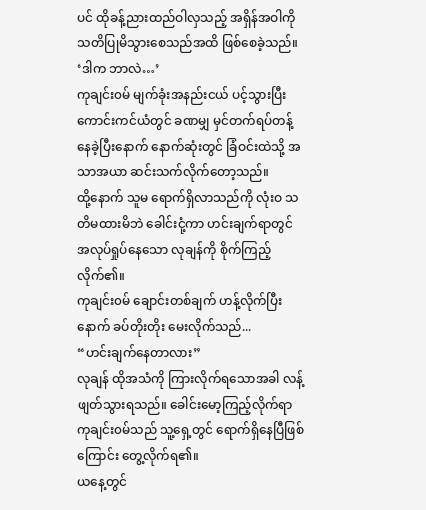ပင် ထိုခန့်ညားထည်ဝါလှသည့် အရှိန်အဝါကို သတိပြုမိသွားစေသည်အထိ ဖြစ်စေခဲ့သည်။
‘ဒါက ဘာလဲ…’
ကုချင်း၀မ် မျက်ခုံးအနည်းငယ် ပင့်သွားပြီး ကောင်းကင်ယံတွင် ခဏမျှ မှင်တက်ရပ်တန့်နေခဲ့ပြီးနောက် နောက်ဆုံးတွင် ခြံဝင်းထဲသို့ အသာအယာ ဆင်းသက်လိုက်တော့သည်။
ထို့နောက် သူမ ရောက်ရှိလာသည်ကို လုံးဝ သတိမထားမိဘဲ ခေါင်းငုံ့ကာ ဟင်းချက်ရာတွင် အလုပ်ရှုပ်နေသော လုချန်ကို စိုက်ကြည့်လိုက်၏။
ကုချင်း၀မ် ချောင်းတစ်ချက် ဟန့်လိုက်ပြီးနောက် ခပ်တိုးတိုး မေးလိုက်သည်...
“ဟင်းချက်နေတာလား”
လုချန် ထိုအသံကို ကြားလိုက်ရသောအခါ လန့်ဖျတ်သွားရသည်။ ခေါင်းမော့ကြည့်လိုက်ရာ ကုချင်း၀မ်သည် သူ့ရှေ့တွင် ရောက်ရှိနေပြီဖြစ်ကြောင်း တွေ့လိုက်ရ၏။
ယနေ့တွင်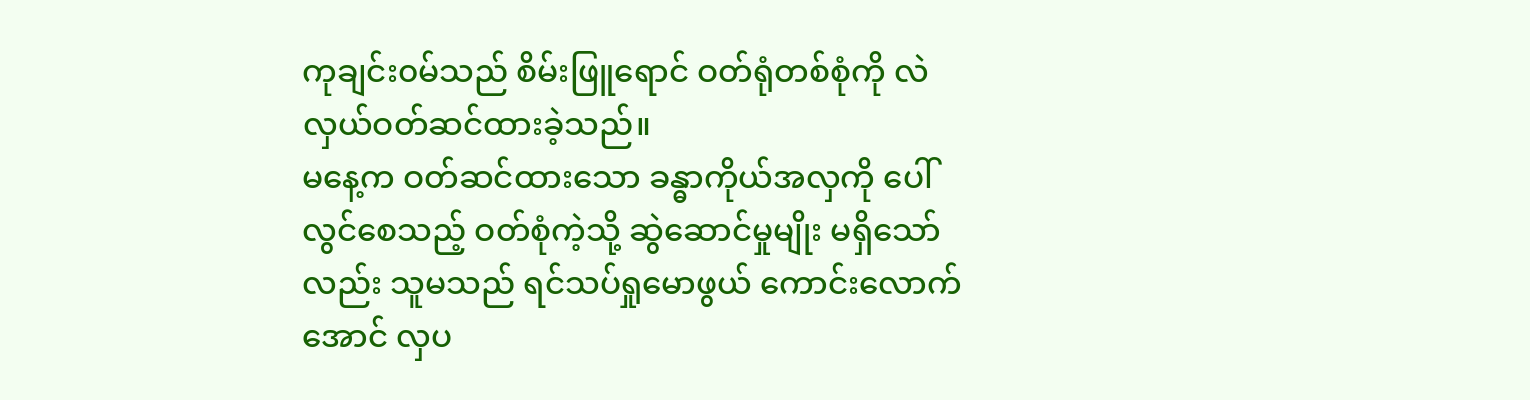ကုချင်း၀မ်သည် စိမ်းဖြူရောင် ဝတ်ရုံတစ်စုံကို လဲလှယ်ဝတ်ဆင်ထားခဲ့သည်။
မနေ့က ဝတ်ဆင်ထားသော ခန္ဓာကိုယ်အလှကို ပေါ်လွင်စေသည့် ဝတ်စုံကဲ့သို့ ဆွဲဆောင်မှုမျိုး မရှိသော်လည်း သူမသည် ရင်သပ်ရှုမောဖွယ် ကောင်းလောက်အောင် လှပ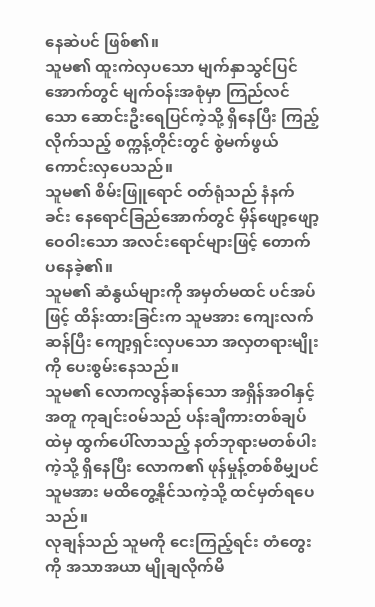နေဆဲပင် ဖြစ်၏။
သူမ၏ ထူးကဲလှပသော မျက်နှာသွင်ပြင်အောက်တွင် မျက်ဝန်းအစုံမှာ ကြည်လင်သော ဆောင်းဦးရေပြင်ကဲ့သို့ ရှိနေပြီး ကြည့်လိုက်သည့် စက္ကန့်တိုင်းတွင် စွဲမက်ဖွယ် ကောင်းလှပေသည်။
သူမ၏ စိမ်းဖြူရောင် ဝတ်ရုံသည် နံနက်ခင်း နေရောင်ခြည်အောက်တွင် မှိန်ဖျော့ဖျော့ ဝေဝါးသော အလင်းရောင်များဖြင့် တောက်ပနေခဲ့၏။
သူမ၏ ဆံနွယ်များကို အမှတ်မထင် ပင်အပ်ဖြင့် ထိန်းထားခြင်းက သူမအား ကျေးလက်ဆန်ပြီး ကျော့ရှင်းလှပသော အလှတရားမျိုးကို ပေးစွမ်းနေသည်။
သူမ၏ လောကလွန်ဆန်သော အရှိန်အဝါနှင့်အတူ ကုချင်း၀မ်သည် ပန်းချီကားတစ်ချပ်ထဲမှ ထွက်ပေါ်လာသည့် နတ်ဘုရားမတစ်ပါးကဲ့သို့ ရှိနေပြီး လောက၏ ဖုန်မှုန့်တစ်စိမျှပင် သူမအား မထိတွေ့နိုင်သကဲ့သို့ ထင်မှတ်ရပေသည်။
လုချန်သည် သူမကို ငေးကြည့်ရင်း တံတွေးကို အသာအယာ မျိုချလိုက်မိ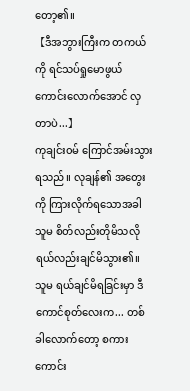တော့၏။
【ဒီအဘွားကြီးက တကယ်ကို ရင်သပ်ရှုမောဖွယ်ကောင်းလောက်အောင် လှတာပဲ...】
ကုချင်း၀မ် ကြောင်အမ်းသွားရသည်။ လုချန်၏ အတွေးကို ကြားလိုက်ရသောအခါ သူမ စိတ်လည်းတိုမိသလို ရယ်လည်းချင်မိသွား၏။
သူမ ရယ်ချင်မိရခြင်းမှာ ဒီကောင်စုတ်လေးက... တစ်ခါလောက်တော့ စကားကောင်း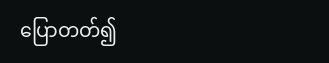ပြောတတ်၍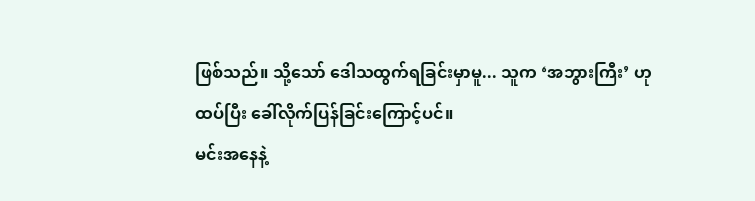ဖြစ်သည်။ သို့သော် ဒေါသထွက်ရခြင်းမှာမူ... သူက ‘အဘွားကြီး’ ဟု ထပ်ပြီး ခေါ်လိုက်ပြန်ခြင်းကြောင့်ပင်။
မင်းအနေနဲ့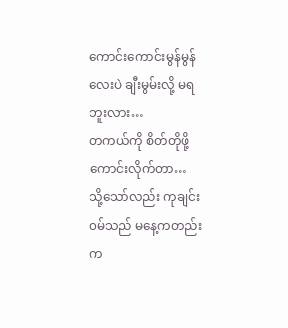ကောင်းကောင်းမွန်မွန်လေးပဲ ချီးမွမ်းလို့ မရဘူးလား…
တကယ်ကို စိတ်တိုဖို့ကောင်းလိုက်တာ…
သို့သော်လည်း ကုချင်း၀မ်သည် မနေ့ကတည်းက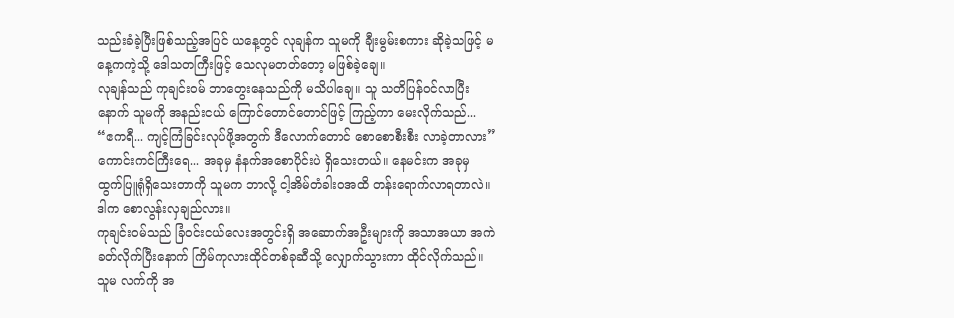သည်းခံခဲ့ပြီးဖြစ်သည့်အပြင် ယနေ့တွင် လုချန်က သူမကို ချီးမွမ်းစကား ဆိုခဲ့သဖြင့် မနေ့ကကဲ့သို့ ဒေါသတကြီးဖြင့် သေလုမတတ်တော့ မဖြစ်ခဲ့ချေ။
လုချန်သည် ကုချင်း၀မ် ဘာတွေးနေသည်ကို မသိပါချေ။ သူ သတိပြန်ဝင်လာပြီးနောက် သူမကို အနည်းငယ် ကြောင်တောင်တောင်ဖြင့် ကြည့်ကာ မေးလိုက်သည်...
“ဧကရီ... ကျင့်ကြံခြင်းလုပ်ဖို့အတွက် ဒီလောက်တောင် စောစောစီးစီး လာခဲ့တာလား”
ကောင်းကင်ကြီးရေ... အခုမှ နံနက်အစောပိုင်းပဲ ရှိသေးတယ်။ နေမင်းက အခုမှ ထွက်ပြူရုံရှိသေးတာကို သူမက ဘာလို့ ငါ့အိမ်တံခါးဝအထိ တန်းရောက်လာရတာလဲ။
ဒါက စောလွန်းလှချည်လား။
ကုချင်း၀မ်သည် ခြံဝင်းငယ်လေးအတွင်းရှိ အဆောက်အဦးများကို အသာအယာ အကဲခတ်လိုက်ပြီးနောက် ကြိမ်ကုလားထိုင်တစ်ခုဆီသို့ လျှောက်သွားကာ ထိုင်လိုက်သည်။ သူမ လက်ကို အ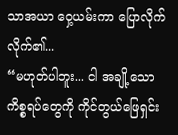သာအယာ ဝှေ့ယမ်းကာ ပြောလိုက်လိုက်၏...
“မဟုတ်ပါဘူး... ငါ အချို့သော ကိစ္စရပ်တွေကို ကိုင်တွယ်ဖြေရှင်း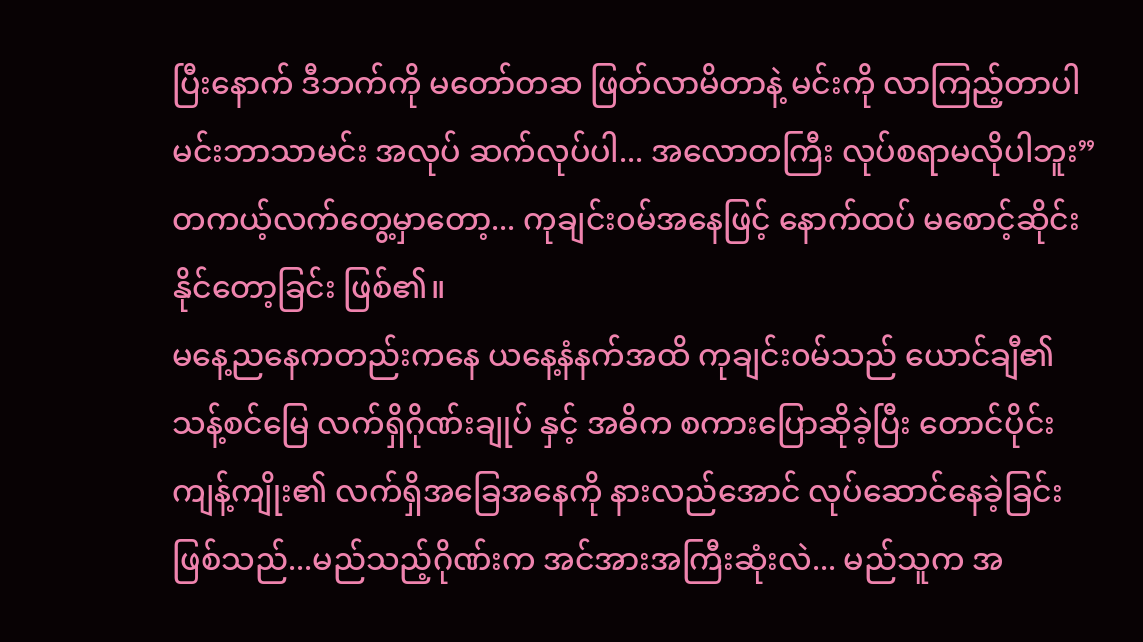ပြီးနောက် ဒီဘက်ကို မတော်တဆ ဖြတ်လာမိတာနဲ့ မင်းကို လာကြည့်တာပါ မင်းဘာသာမင်း အလုပ် ဆက်လုပ်ပါ... အလောတကြီး လုပ်စရာမလိုပါဘူး”
တကယ့်လက်တွေ့မှာတော့... ကုချင်း၀မ်အနေဖြင့် နောက်ထပ် မစောင့်ဆိုင်းနိုင်တော့ခြင်း ဖြစ်၏။
မနေ့ညနေကတည်းကနေ ယနေ့နံနက်အထိ ကုချင်း၀မ်သည် ယောင်ချီ၏ သန့်စင်မြေ လက်ရှိဂိုဏ်းချုပ် နှင့် အဓိက စကားပြောဆိုခဲ့ပြီး တောင်ပိုင်းကျန့်ကျိုး၏ လက်ရှိအခြေအနေကို နားလည်အောင် လုပ်ဆောင်နေခဲ့ခြင်း ဖြစ်သည်...မည်သည့်ဂိုဏ်းက အင်အားအကြီးဆုံးလဲ... မည်သူက အ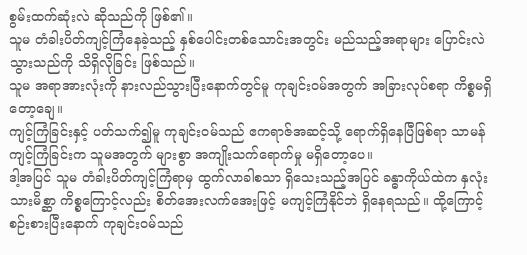စွမ်းထက်ဆုံးလဲ ဆိုသည်ကို ဖြစ်၏။
သူမ တံခါးပိတ်ကျင့်ကြံနေခဲ့သည့် နှစ်ပေါင်းတစ်သောင်းအတွင်း မည်သည့်အရာများ ပြောင်းလဲသွားသည်ကို သိရှိလိုခြင်း ဖြစ်သည်။
သူမ အရာအားလုံးကို နားလည်သွားပြီးနောက်တွင်မူ ကုချင်း၀မ်အတွက် အခြားလုပ်စရာ ကိစ္စမရှိတော့ချေ။
ကျင့်ကြံခြင်းနှင့် ပတ်သက်၍မူ ကုချင်း၀မ်သည် ဧကရာဇ်အဆင့်သို့ ရောက်ရှိနေပြီဖြစ်ရာ သာမန်ကျင့်ကြံခြင်းက သူမအတွက် များစွာ အကျိုးသက်ရောက်မှု မရှိတော့ပေ။
ဒါ့အပြင် သူမ တံခါးပိတ်ကျင့်ကြံရာမှ ထွက်လာခါစသာ ရှိသေးသည့်အပြင် ခန္ဓာကိုယ်ထဲက နှလုံးသားမိစ္ဆာ ကိစ္စကြောင့်လည်း စိတ်အေးလက်အေးဖြင့် မကျင့်ကြံနိုင်ဘဲ ရှိနေရသည်။ ထို့ကြောင့် စဉ်းစားပြီးနောက် ကုချင်း၀မ်သည်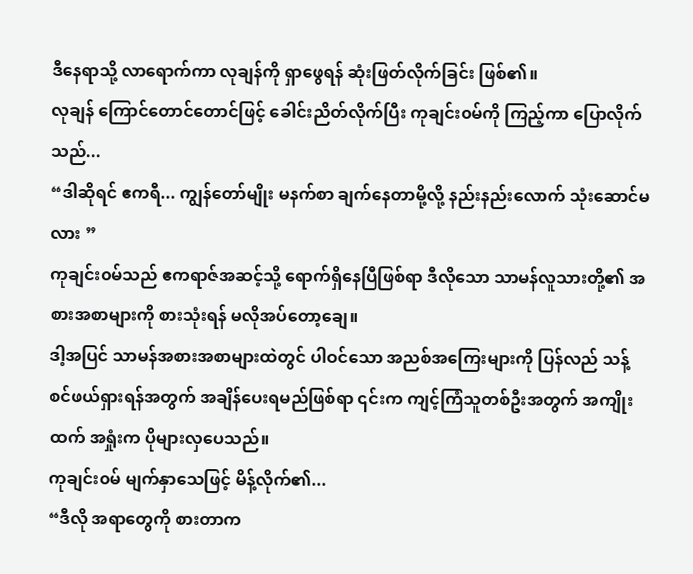ဒီနေရာသို့ လာရောက်ကာ လုချန်ကို ရှာဖွေရန် ဆုံးဖြတ်လိုက်ခြင်း ဖြစ်၏။
လုချန် ကြောင်တောင်တောင်ဖြင့် ခေါင်းညိတ်လိုက်ပြီး ကုချင်း၀မ်ကို ကြည့်ကာ ပြောလိုက်သည်...
“ဒါဆိုရင် ဧကရီ... ကျွန်တော်မျိုး မနက်စာ ချက်နေတာမို့လို့ နည်းနည်းလောက် သုံးဆောင်မလား ”
ကုချင်း၀မ်သည် ဧကရာဇ်အဆင့်သို့ ရောက်ရှိနေပြီဖြစ်ရာ ဒီလိုသော သာမန်လူသားတို့၏ အစားအစာများကို စားသုံးရန် မလိုအပ်တော့ချေ။
ဒါ့အပြင် သာမန်အစားအစာများထဲတွင် ပါဝင်သော အညစ်အကြေးများကို ပြန်လည် သန့်စင်ဖယ်ရှားရန်အတွက် အချိန်ပေးရမည်ဖြစ်ရာ ၎င်းက ကျင့်ကြံသူတစ်ဦးအတွက် အကျိုးထက် အရှုံးက ပိုများလှပေသည်။
ကုချင်း၀မ် မျက်နှာသေဖြင့် မိန့်လိုက်၏...
“ဒီလို အရာတွေကို စားတာက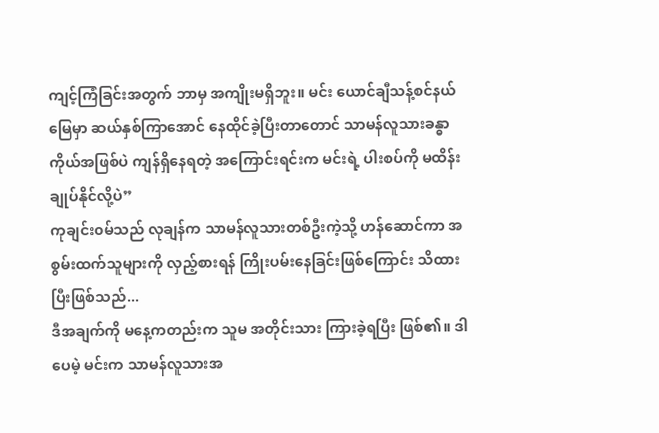ကျင့်ကြံခြင်းအတွက် ဘာမှ အကျိုးမရှိဘူး။ မင်း ယောင်ချီသန့်စင်နယ်မြေမှာ ဆယ်နှစ်ကြာအောင် နေထိုင်ခဲ့ပြီးတာတောင် သာမန်လူသားခန္ဓာကိုယ်အဖြစ်ပဲ ကျန်ရှိနေရတဲ့ အကြောင်းရင်းက မင်းရဲ့ ပါးစပ်ကို မထိန်းချုပ်နိုင်လို့ပဲ”
ကုချင်း၀မ်သည် လုချန်က သာမန်လူသားတစ်ဦးကဲ့သို့ ဟန်ဆောင်ကာ အစွမ်းထက်သူများကို လှည့်စားရန် ကြိုးပမ်းနေခြင်းဖြစ်ကြောင်း သိထားပြီးဖြစ်သည်...
ဒီအချက်ကို မနေ့ကတည်းက သူမ အတိုင်းသား ကြားခဲ့ရပြီး ဖြစ်၏။ ဒါပေမဲ့ မင်းက သာမန်လူသားအ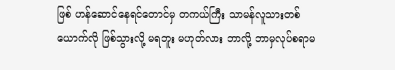ဖြစ် ဟန်ဆောင်နေရင်တောင်မှ တကယ်ကြီး သာမန်လူသားတစ်ယောက်လို ဖြစ်သွားလို့ မရဘူး မဟုတ်လား ဘာလို့ ဘာမှလုပ်စရာမ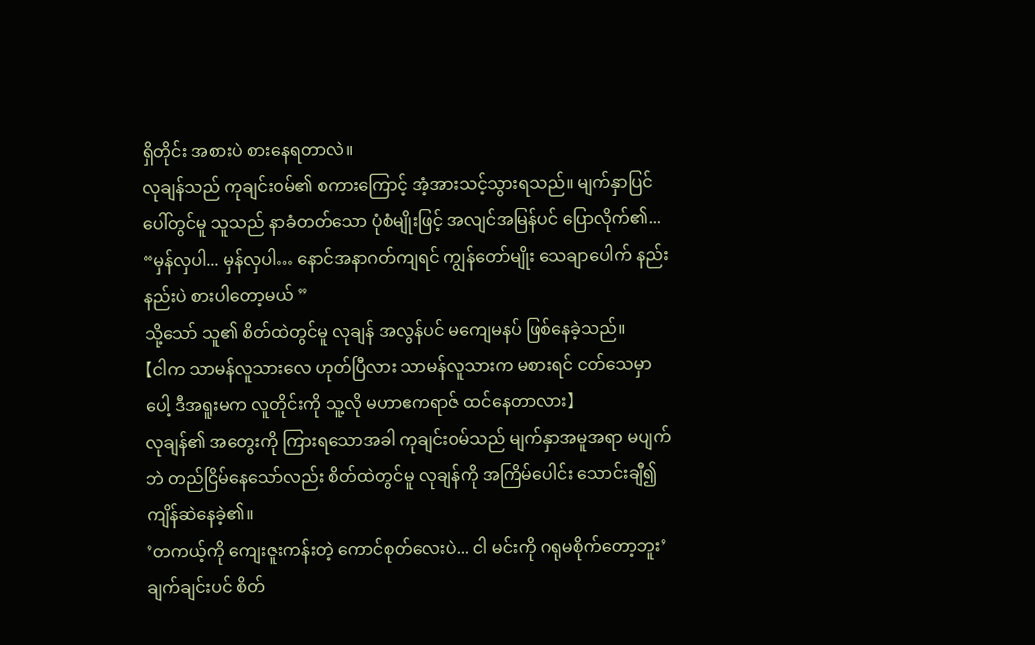ရှိတိုင်း အစားပဲ စားနေရတာလဲ။
လုချန်သည် ကုချင်း၀မ်၏ စကားကြောင့် အံ့အားသင့်သွားရသည်။ မျက်နှာပြင်ပေါ်တွင်မူ သူသည် နာခံတတ်သော ပုံစံမျိုးဖြင့် အလျင်အမြန်ပင် ပြောလိုက်၏...
“မှန်လှပါ... မှန်လှပါ… နောင်အနာဂတ်ကျရင် ကျွန်တော်မျိုး သေချာပေါက် နည်းနည်းပဲ စားပါတော့မယ် ”
သို့သော် သူ၏ စိတ်ထဲတွင်မူ လုချန် အလွန်ပင် မကျေမနပ် ဖြစ်နေခဲ့သည်။
【ငါက သာမန်လူသားလေ ဟုတ်ပြီလား သာမန်လူသားက မစားရင် ငတ်သေမှာပေါ့ ဒီအရူးမက လူတိုင်းကို သူ့လို မဟာဧကရာဇ် ထင်နေတာလား】
လုချန်၏ အတွေးကို ကြားရသောအခါ ကုချင်း၀မ်သည် မျက်နှာအမူအရာ မပျက်ဘဲ တည်ငြိမ်နေသော်လည်း စိတ်ထဲတွင်မူ လုချန်ကို အကြိမ်ပေါင်း သောင်းချီ၍ ကျိန်ဆဲနေခဲ့၏။
’တကယ့်ကို ကျေးဇူးကန်းတဲ့ ကောင်စုတ်လေးပဲ... ငါ မင်းကို ဂရုမစိုက်တော့ဘူး’
ချက်ချင်းပင် စိတ်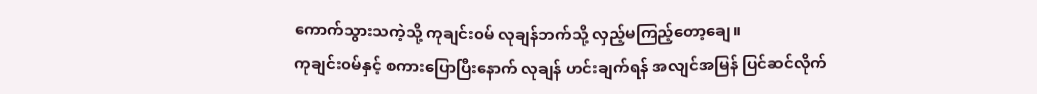ကောက်သွားသကဲ့သို့ ကုချင်း၀မ် လုချန်ဘက်သို့ လှည့်မကြည့်တော့ချေ။
ကုချင်း၀မ်နှင့် စကားပြောပြီးနောက် လုချန် ဟင်းချက်ရန် အလျင်အမြန် ပြင်ဆင်လိုက်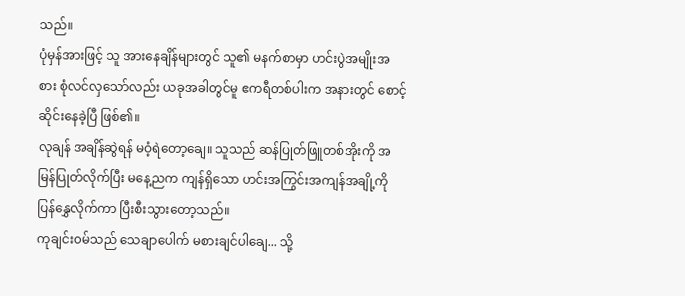သည်။
ပုံမှန်အားဖြင့် သူ အားနေချိန်များတွင် သူ၏ မနက်စာမှာ ဟင်းပွဲအမျိုးအစား စုံလင်လှသော်လည်း ယခုအခါတွင်မူ ဧကရီတစ်ပါးက အနားတွင် စောင့်ဆိုင်းနေခဲ့ပြီ ဖြစ်၏။
လုချန် အချိန်ဆွဲရန် မဝံ့ရဲတော့ချေ။ သူသည် ဆန်ပြုတ်ဖြူတစ်အိုးကို အမြန်ပြုတ်လိုက်ပြီး မနေ့ညက ကျန်ရှိသော ဟင်းအကြွင်းအကျန်အချို့ကို ပြန်နွှေလိုက်ကာ ပြီးစီးသွားတော့သည်။
ကုချင်း၀မ်သည် သေချာပေါက် မစားချင်ပါချေ... သို့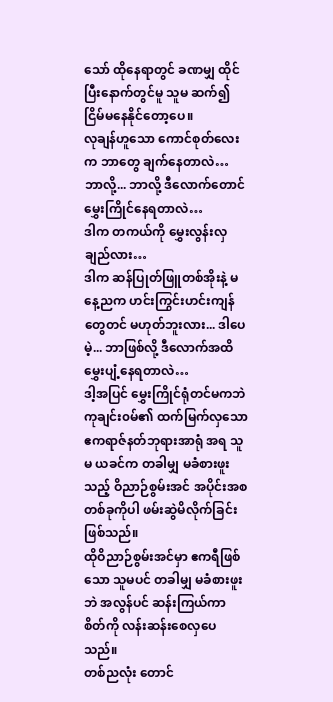သော် ထိုနေရာတွင် ခဏမျှ ထိုင်ပြီးနောက်တွင်မူ သူမ ဆက်၍ ငြိမ်မနေနိုင်တော့ပေ။
လုချန်ဟူသော ကောင်စုတ်လေးက ဘာတွေ ချက်နေတာလဲ…
ဘာလို့... ဘာလို့ ဒီလောက်တောင် မွှေးကြိုင်နေရတာလဲ…
ဒါက တကယ်ကို မွှေးလွန်းလှချည်လား…
ဒါက ဆန်ပြုတ်ဖြူတစ်အိုးနဲ့ မနေ့ညက ဟင်းကြွင်းဟင်းကျန်တွေတင် မဟုတ်ဘူးလား... ဒါပေမဲ့... ဘာဖြစ်လို့ ဒီလောက်အထိ မွှေးပျံ့နေရတာလဲ…
ဒါ့အပြင် မွှေးကြိုင်ရုံတင်မကဘဲ ကုချင်း၀မ်၏ ထက်မြက်လှသော ဧကရာဇ်နတ်ဘုရားအာရုံ အရ သူမ ယခင်က တခါမျှ မခံစားဖူးသည့် ဝိညာဉ်စွမ်းအင် အပိုင်းအစတစ်ခုကိုပါ ဖမ်းဆွဲမိလိုက်ခြင်း ဖြစ်သည်။
ထိုဝိညာဉ်စွမ်းအင်မှာ ဧကရီဖြစ်သော သူမပင် တခါမျှ မခံစားဖူးဘဲ အလွန်ပင် ဆန်းကြယ်ကာ စိတ်ကို လန်းဆန်းစေလှပေသည်။
တစ်ညလုံး တောင်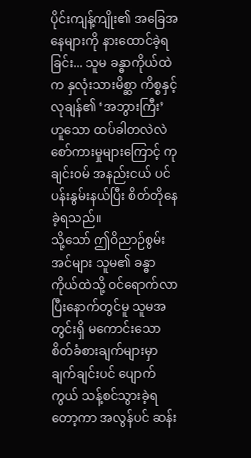ပိုင်းကျန့်ကျိုး၏ အခြေအနေများကို နားထောင်ခဲ့ရခြင်း... သူမ ခန္ဓာကိုယ်ထဲက နှလုံးသားမိစ္ဆာ ကိစ္စနှင့် လုချန်၏ ‘အဘွားကြီး’ ဟူသော ထပ်ခါတလဲလဲ စော်ကားမှုများကြောင့် ကုချင်း၀မ် အနည်းငယ် ပင်ပန်းနွမ်းနယ်ပြီး စိတ်တိုနေခဲ့ရသည်။
သို့သော် ဤဝိညာဉ်စွမ်းအင်များ သူမ၏ ခန္ဓာကိုယ်ထဲသို့ ဝင်ရောက်လာပြီးနောက်တွင်မူ သူမအတွင်းရှိ မကောင်းသော စိတ်ခံစားချက်များမှာ ချက်ချင်းပင် ပျောက်ကွယ် သန့်စင်သွားခဲ့ရတော့ကာ အလွန်ပင် ဆန်း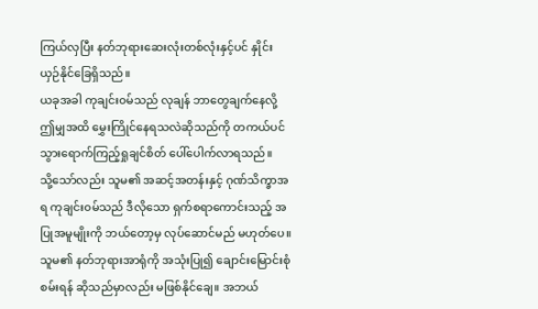ကြယ်လှပြီး နတ်ဘုရားဆေးလုံးတစ်လုံးနှင့်ပင် နှိုင်းယှဉ်နိုင်ခြေရှိသည်။
ယခုအခါ ကုချင်း၀မ်သည် လုချန် ဘာတွေချက်နေလို့ ဤမျှအထိ မွှေးကြိုင်နေရသလဲဆိုသည်ကို တကယ်ပင် သွားရောက်ကြည့်ရှုချင်စိတ် ပေါ်ပေါက်လာရသည်။
သို့သော်လည်း သူမ၏ အဆင့်အတန်းနှင့် ဂုဏ်သိက္ခာအရ ကုချင်း၀မ်သည် ဒီလိုသော ရှက်စရာကောင်းသည့် အပြုအမူမျိုးကို ဘယ်တော့မှ လုပ်ဆောင်မည် မဟုတ်ပေ။
သူမ၏ နတ်ဘုရားအာရုံကို အသုံးပြု၍ ချောင်းမြောင်းစုံစမ်းရန် ဆိုသည်မှာလည်း မဖြစ်နိုင်ချေ။ အဘယ်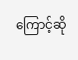ကြောင့်ဆို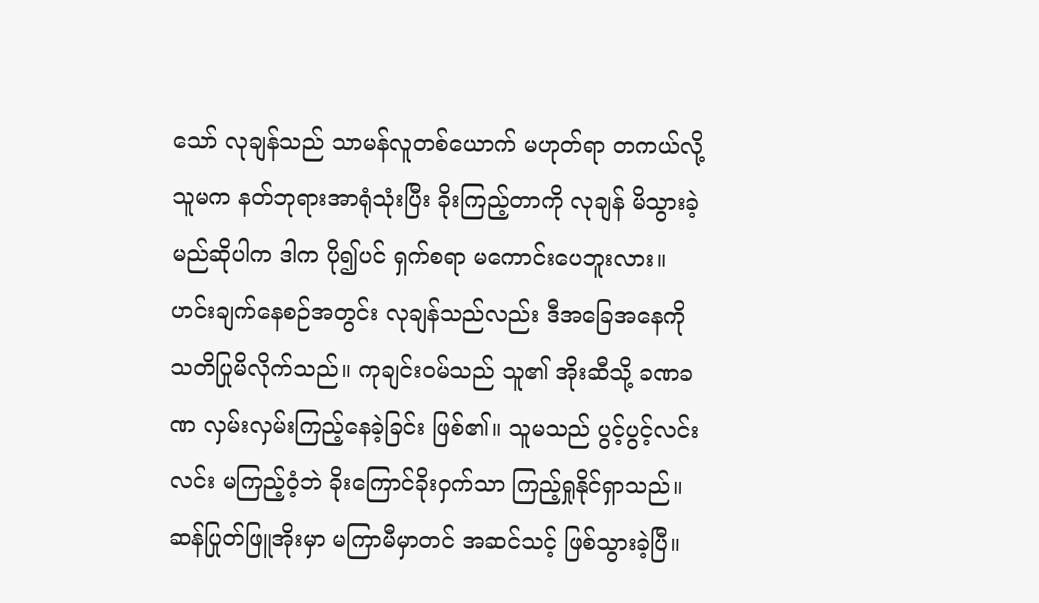သော် လုချန်သည် သာမန်လူတစ်ယောက် မဟုတ်ရာ တကယ်လို့ သူမက နတ်ဘုရားအာရုံသုံးပြီး ခိုးကြည့်တာကို လုချန် မိသွားခဲ့မည်ဆိုပါက ဒါက ပို၍ပင် ရှက်စရာ မကောင်းပေဘူးလား။
ဟင်းချက်နေစဉ်အတွင်း လုချန်သည်လည်း ဒီအခြေအနေကို သတိပြုမိလိုက်သည်။ ကုချင်း၀မ်သည် သူ၏ အိုးဆီသို့ ခဏခဏ လှမ်းလှမ်းကြည့်နေခဲ့ခြင်း ဖြစ်၏။ သူမသည် ပွင့်ပွင့်လင်းလင်း မကြည့်ဝံ့ဘဲ ခိုးကြောင်ခိုးဝှက်သာ ကြည့်ရှုနိုင်ရှာသည်။
ဆန်ပြုတ်ဖြူအိုးမှာ မကြာမီမှာတင် အဆင်သင့် ဖြစ်သွားခဲ့ပြီ။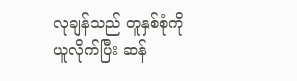လုချန်သည် တူနှစ်စုံကို ယူလိုက်ပြီး ဆန်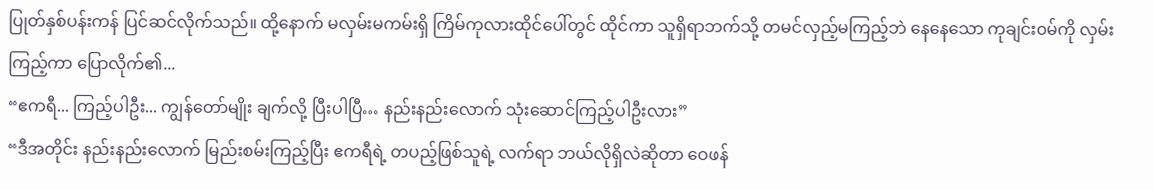ပြုတ်နှစ်ပန်းကန် ပြင်ဆင်လိုက်သည်။ ထို့နောက် မလှမ်းမကမ်းရှိ ကြိမ်ကုလားထိုင်ပေါ်တွင် ထိုင်ကာ သူရှိရာဘက်သို့ တမင်လှည့်မကြည့်ဘဲ နေနေသော ကုချင်း၀မ်ကို လှမ်းကြည့်ကာ ပြောလိုက်၏...
“ဧကရီ... ကြည့်ပါဦး... ကျွန်တော်မျိုး ချက်လို့ ပြီးပါပြီ… နည်းနည်းလောက် သုံးဆောင်ကြည့်ပါဦးလား”
“ဒီအတိုင်း နည်းနည်းလောက် မြည်းစမ်းကြည့်ပြီး ဧကရီရဲ့ တပည့်ဖြစ်သူရဲ့ လက်ရာ ဘယ်လိုရှိလဲဆိုတာ ဝေဖန်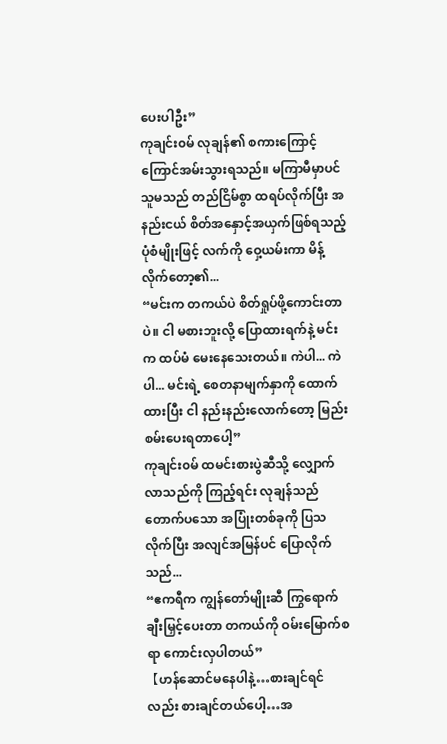ပေးပါဦး”
ကုချင်း၀မ် လုချန်၏ စကားကြောင့် ကြောင်အမ်းသွားရသည်။ မကြာမီမှာပင် သူမသည် တည်ငြိမ်စွာ ထရပ်လိုက်ပြီး အနည်းငယ် စိတ်အနှောင့်အယှက်ဖြစ်ရသည့် ပုံစံမျိုးဖြင့် လက်ကို ဝှေ့ယမ်းကာ မိန့်လိုက်တော့၏...
“မင်းက တကယ်ပဲ စိတ်ရှုပ်ဖို့ကောင်းတာပဲ။ ငါ မစားဘူးလို့ ပြောထားရက်နဲ့ မင်းက ထပ်မံ မေးနေသေးတယ်။ ကဲပါ... ကဲပါ... မင်းရဲ့ စေတနာမျက်နှာကို ထောက်ထားပြီး ငါ နည်းနည်းလောက်တော့ မြည်းစမ်းပေးရတာပေါ့”
ကုချင်း၀မ် ထမင်းစားပွဲဆီသို့ လျှောက်လာသည်ကို ကြည့်ရင်း လုချန်သည် တောက်ပသော အပြုံးတစ်ခုကို ပြသလိုက်ပြီး အလျင်အမြန်ပင် ပြောလိုက်သည်...
“ဧကရီက ကျွန်တော်မျိုးဆီ ကြွရောက်ချီးမြှင့်ပေးတာ တကယ်ကို ဝမ်းမြောက်စရာ ကောင်းလှပါတယ်”
【ဟန်ဆောင်မနေပါနဲ့…စားချင်ရင်လည်း စားချင်တယ်ပေါ့…အ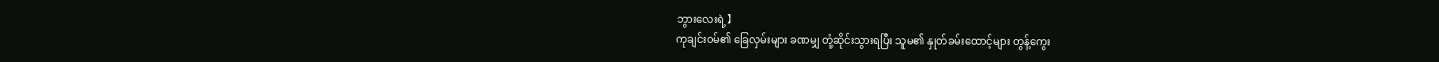ဘွားလေးရဲ့】
ကုချင်း၀မ်၏ ခြေလှမ်းများ ခဏမျှ တုံ့ဆိုင်းသွားရပြီး သူမ၏ နှုတ်ခမ်းထောင့်များ တွန့်ကွေး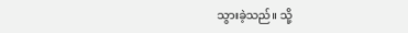သွားခဲ့သည်။ သို့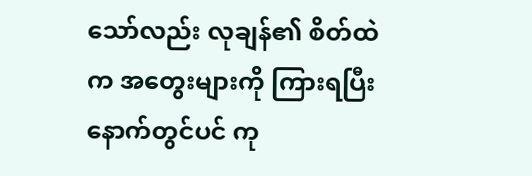သော်လည်း လုချန်၏ စိတ်ထဲက အတွေးများကို ကြားရပြီးနောက်တွင်ပင် ကု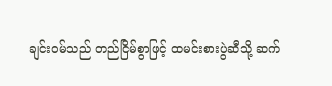ချင်း၀မ်သည် တည်ငြိမ်စွာဖြင့် ထမင်းစားပွဲဆီသို့ ဆက်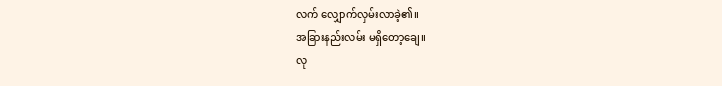လက် လျှောက်လှမ်းလာခဲ့၏။
အခြားနည်းလမ်း မရှိတော့ချေ။
လု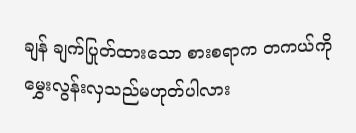ချန် ချက်ပြုတ်ထားသော စားစရာက တကယ်ကို မွှေးလွန်းလှသည်မဟုတ်ပါလား